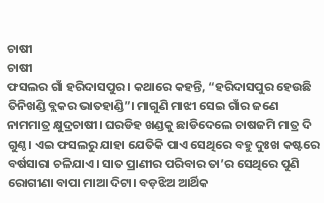ଚାଷୀ
ଚାଷୀ
ଫସଲର ଗାଁ ହରିଦାସପୁର। କଥାରେ କହନ୍ତି, “ହରିଦାସପୁର ହେଉଛି ତିନିଖଣ୍ଡି ବ୍ଲକର ଭାତହାଣ୍ଡି”। ମାଗୁଣି ମାଝୀ ସେଇ ଗାଁର ଜଣେ ନାମମାତ୍ର କ୍ଷୁଦ୍ରଚାଷୀ। ଘରଡିହ ଖଣ୍ଡକୁ ଛାଡିଦେଲେ ଚାଷଜମି ମାତ୍ର ଦି ଗୁଣ୍ଠ। ଏଇ ଫସଲରୁ ଯାହା ଯେତିକି ପାଏ ସେଥିରେ ବହୁ ଦୁଃଖ କଷ୍ଟରେ ବର୍ଷସାରା ଚଳିଯାଏ। ସାତ ପ୍ରାଣୀର ପରିବାର ତା’ର ସେଥିରେ ପୁଣି ରୋଗୀଣା ବାପା ମାଆ ଦିଟା। ବଡ଼ଝିଅ ଆର୍ଥିକ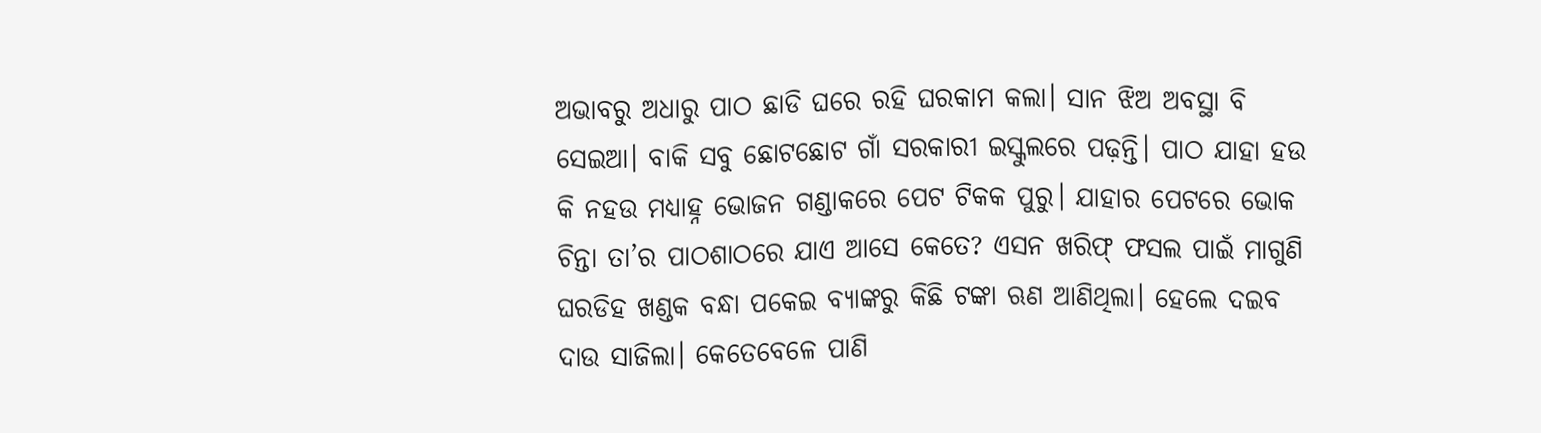ଅଭାବରୁ ଅଧାରୁ ପାଠ ଛାଡି ଘରେ ରହି ଘରକାମ କଲା। ସାନ ଝିଅ ଅବସ୍ଥା ବି ସେଇଆ। ବାକି ସବୁ ଛୋଟଛୋଟ ଗାଁ ସରକାରୀ ଇସ୍କୁଲରେ ପଢ଼ନ୍ତି। ପାଠ ଯାହା ହଉ କି ନହଉ ମଧ୍ୟାହ୍ନ ଭୋଜନ ଗଣ୍ଡାକରେ ପେଟ ଟିକକ ପୁରୁ। ଯାହାର ପେଟରେ ଭୋକ ଚିନ୍ତା ତା’ର ପାଠଶାଠରେ ଯାଏ ଆସେ କେତେ? ଏସନ ଖରିଫ୍ ଫସଲ ପାଇଁ ମାଗୁଣି ଘରଡିହ ଖଣ୍ଡକ ବନ୍ଧା ପକେଇ ବ୍ୟାଙ୍କରୁ କିଛି ଟଙ୍କା ଋଣ ଆଣିଥିଲା। ହେଲେ ଦଇବ ଦାଉ ସାଜିଲା। କେତେବେଳେ ପାଣି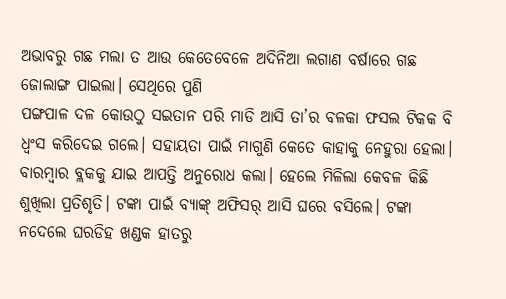ଅଭାବରୁ ଗଛ ମଲା ତ ଆଉ କେତେବେଳେ ଅଦିନିଆ ଲଗାଣ ବର୍ଷାରେ ଗଛ ଜୋଲାଙ୍ଗ ପାଇଲା। ସେଥିରେ ପୁଣି
ପଙ୍ଗପାଳ ଦଳ କୋଉଠୁ ସଇତାନ ପରି ମାଡି ଆସି ତା’ର ବଳକା ଫସଲ ଟିକକ ବି ଧ୍ବଂସ କରିଦେଇ ଗଲେ। ସହାୟତା ପାଇଁ ମାଗୁଣି କେତେ କାହାକୁ ନେହୁରା ହେଲା। ବାରମ୍ବାର ବ୍ଲକକୁ ଯାଇ ଆପତ୍ତି ଅନୁରୋଧ କଲା। ହେଲେ ମିଳିଲା କେବଳ କିଛି ଶୁଖିଲା ପ୍ରତିଶୃତି। ଟଙ୍କା ପାଇଁ ବ୍ୟାଙ୍କ୍ ଅଫିସର୍ ଆସି ଘରେ ବସିଲେ। ଟଙ୍କା ନଦେଲେ ଘରଡିହ ଖଣ୍ଡକ ହାତରୁ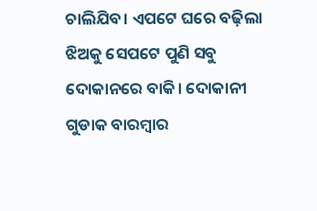ଚାଲିଯିବ। ଏପଟେ ଘରେ ବଢ଼ିଲା ଝିଅକୁ ସେପଟେ ପୁଣି ସବୁ ଦୋକାନରେ ବାକି। ଦୋକାନୀ ଗୁଡାକ ବାରମ୍ବାର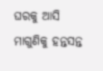ଘରକୁ ଆସି ମାଗୁଣିକୁ ହନ୍ତସନ୍ତ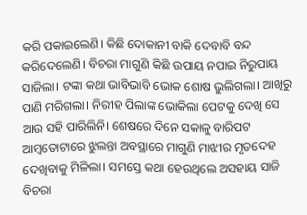କରି ପକାଇଲେଣି। କିଛି ଦୋକାନୀ ବାକି ଦେବାବି ବନ୍ଦ କରିଦେଲେଣି। ବିଚରା ମାଗୁଣି କିଛି ଉପାୟ ନପାଇ ନିରୁପାୟ ସାଜିଲା। ଟଙ୍କା କଥା ଭାବିଭାବି ଭୋକ ଶୋଷ ଭୁଲିଗଲା। ଆଖିରୁ ପାଣି ମରିଗଲା। ନିରୀହ ପିଲାଙ୍କ ଭୋକିଲା ପେଟକୁ ଦେଖି ସେ ଆଉ ସହି ପାରିଲିନି। ଶେଷରେ ଦିନେ ସକାଳୁ ବାରିପଟ ଆମ୍ବତୋଟାରେ ଝୁଲନ୍ତା ଅବସ୍ଥାରେ ମାଗୁଣି ମାଝୀର ମୃତଦେହ ଦେଖିବାକୁ ମିଳିଲା। ସମସ୍ତେ କଥା ହେଉଥିଲେ ଅସହାୟ ସାଜି ବିଚରା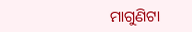ମାଗୁଣିଟା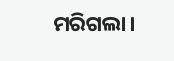ମରିଗଲା।